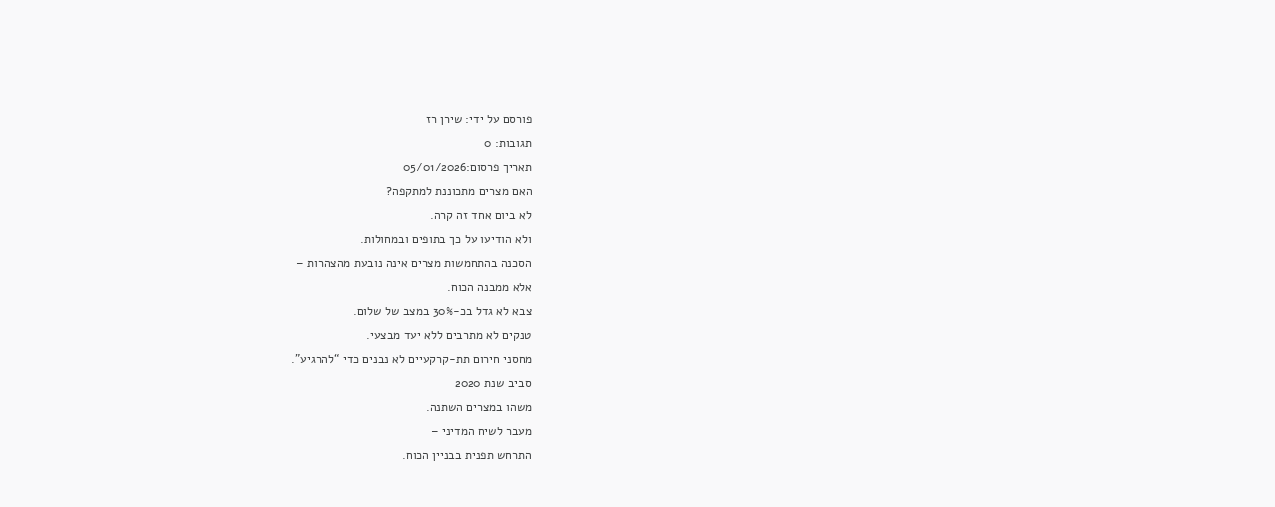פורסם על ידי: שירן רז
תגובות: 0
תאריך פרסום:05/01/2026
האם מצרים מתכוננת למתקפה?
לא ביום אחד זה קרה.
ולא הודיעו על כך בתופים ובמחולות.
הסכנה בהתחמשות מצרים אינה נובעת מהצהרות –
אלא ממבנה הכוח.
צבא לא גדל בכ-30% במצב של שלום.
טנקים לא מתרבים ללא יעד מבצעי.
מחסני חירום תת-קרקעיים לא נבנים כדי “להרגיע”.
סביב שנת 2020
משהו במצרים השתנה.
מעבר לשיח המדיני –
התרחש תפנית בבניין הכוח.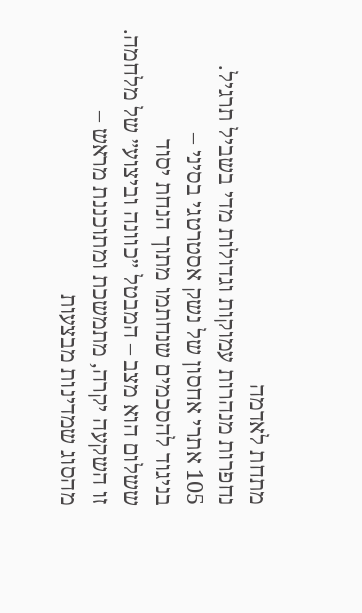מתחת לאדמה
נחפרות מנהרות עמוקות וגדולות מדי בשביל תרגיל.
105 אתרי אחסון של נשק אסטרטגי בסיני –
בניגוד להסכמים שנחתמו מתוך הנחת יסוד
ששלום הוא מצב – המבטל ״כוונה וביצוע״ של מלחמה.
זו השקעה יקרה, מתמשכת ומתוכננת מראש –
מהסוג שמדינות מבצעות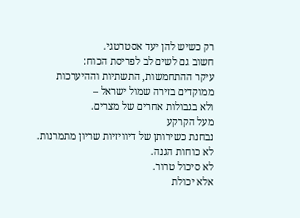רק כשיש להן יעד אסטרטגי.
חשוב גם לשים לב לפריסת הכוח:
עיקר ההתחמשות, התשתיות וההיערכות
ממוקדים בזירה שמול ישראל –
ולא בגבולות אחרים של מצרים.
מעל הקרקע
נבחנת כשירותן של דיוויזיות שריון מתמרנות.
לא כוחות הגנה.
לא סיכול טרור.
אלא יכולת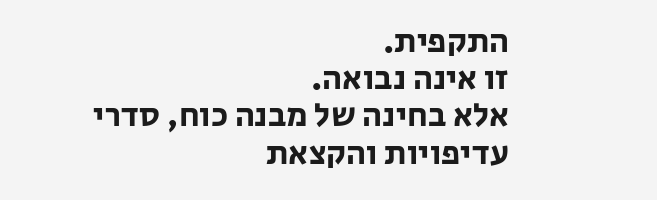התקפית.
זו אינה נבואה.
אלא בחינה של מבנה כוח, סדרי עדיפויות והקצאת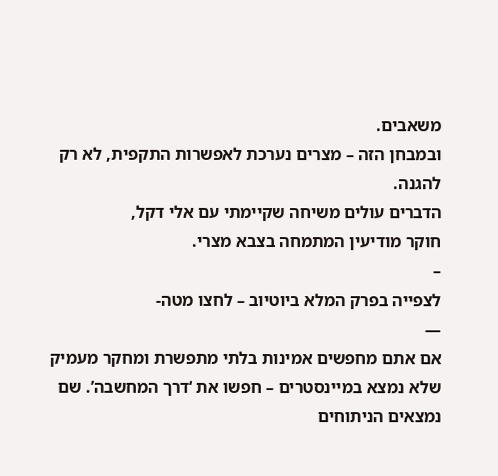משאבים.
ובמבחן הזה – מצרים נערכת לאפשרות התקפית, לא רק להגנה.
הדברים עולים משיחה שקיימתי עם אלי דקל,
חוקר מודיעין המתמחה בצבא מצרי.
–
לצפייה בפרק המלא ביוטיוב – לחצו מטה-
—
אם אתם מחפשים אמינות בלתי מתפשרת ומחקר מעמיק שלא נמצא במיינסטרים – חפשו את ‘דרך המחשבה’. שם נמצאים הניתוחים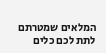המלאים שמטרתם לתת לכם כלים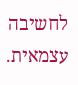לחשיבה עצמאית.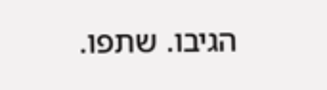הגיבו. שתפו.